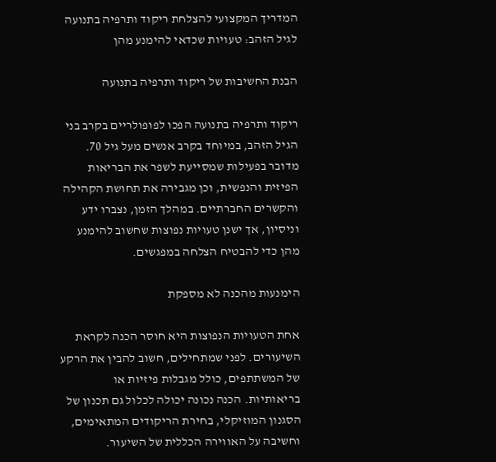המדריך המקצועי להצלחת ריקוד ותרפיה בתנועה לגיל הזהב: טעויות שכדאי להימנע מהן

הבנת החשיבות של ריקוד ותרפיה בתנועה

ריקוד ותרפיה בתנועה הפכו לפופולריים בקרב בני הגיל הזהב, במיוחד בקרב אנשים מעל גיל 70. מדובר בפעילות שמסייעת לשפר את הבריאות הפיזית והנפשית, וכן מגבירה את תחושת הקהילה והקשרים החברתיים. במהלך הזמן, נצברו ידע וניסיון, אך ישנן טעויות נפוצות שחשוב להימנע מהן כדי להבטיח הצלחה במפגשים.

הימנעות מהכנה לא מספקת

אחת הטעויות הנפוצות היא חוסר הכנה לקראת השיעורים. לפני שמתחילים, חשוב להבין את הרקע של המשתתפים, כולל מגבלות פיזיות או בריאותיות. הכנה נכונה יכולה לכלול גם תכנון של הסגנון המוזיקלי, בחירת הריקודים המתאימים, וחשיבה על האווירה הכללית של השיעור.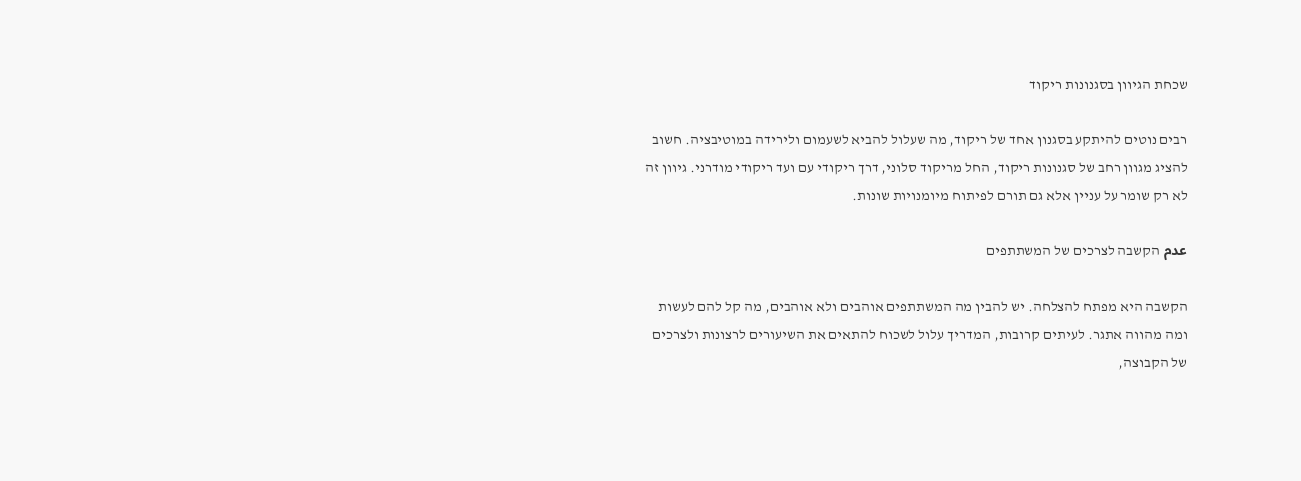שכחת הגיוון בסגנונות ריקוד

רבים נוטים להיתקע בסגנון אחד של ריקוד, מה שעלול להביא לשעמום ולירידה במוטיבציה. חשוב להציג מגוון רחב של סגנונות ריקוד, החל מריקוד סלוני, דרך ריקודי עם ועד ריקודי מודרני. גיוון זה לא רק שומר על עניין אלא גם תורם לפיתוח מיומנויות שונות.

عدم הקשבה לצרכים של המשתתפים

הקשבה היא מפתח להצלחה. יש להבין מה המשתתפים אוהבים ולא אוהבים, מה קל להם לעשות ומה מהווה אתגר. לעיתים קרובות, המדריך עלול לשכוח להתאים את השיעורים לרצונות ולצרכים של הקבוצה,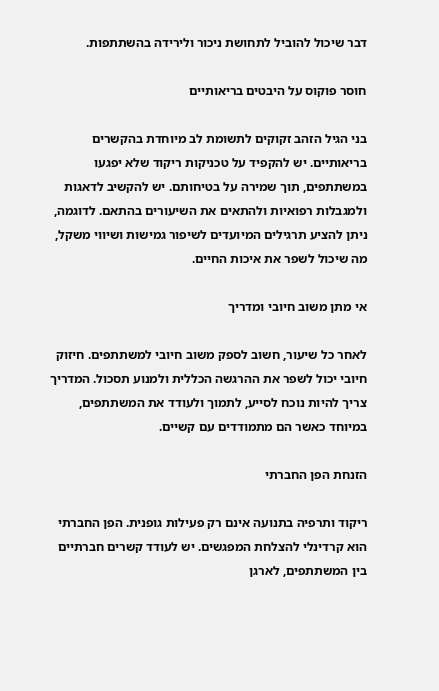דבר שיכול להוביל לתחושת ניכור ולירידה בהשתתפות.

חוסר פוקוס על היבטים בריאותיים

בני הגיל הזהב זקוקים לתשומת לב מיוחדת בהקשרים בריאותיים. יש להקפיד על טכניקות ריקוד שלא יפגעו במשתתפים, תוך שמירה על בטיחותם. יש להקשיב לדאגות ולמגבלות רפואיות ולהתאים את השיעורים בהתאם. לדוגמה, ניתן להציע תרגילים המיועדים לשיפור גמישות ושיווי משקל, מה שיכול לשפר את איכות החיים.

אי מתן משוב חיובי ומדריך

לאחר כל שיעור, חשוב לספק משוב חיובי למשתתפים. חיזוק חיובי יכול לשפר את ההרגשה הכללית ולמנוע תסכול. המדריך צריך להיות נוכח לסייע, לתמוך ולעודד את המשתתפים, במיוחד כאשר הם מתמודדים עם קשיים.

הזנחת הפן החברתי

ריקוד ותרפיה בתנועה אינם רק פעילות גופנית. הפן החברתי הוא קרדינלי להצלחת המפגשים. יש לעודד קשרים חברתיים בין המשתתפים, לארגן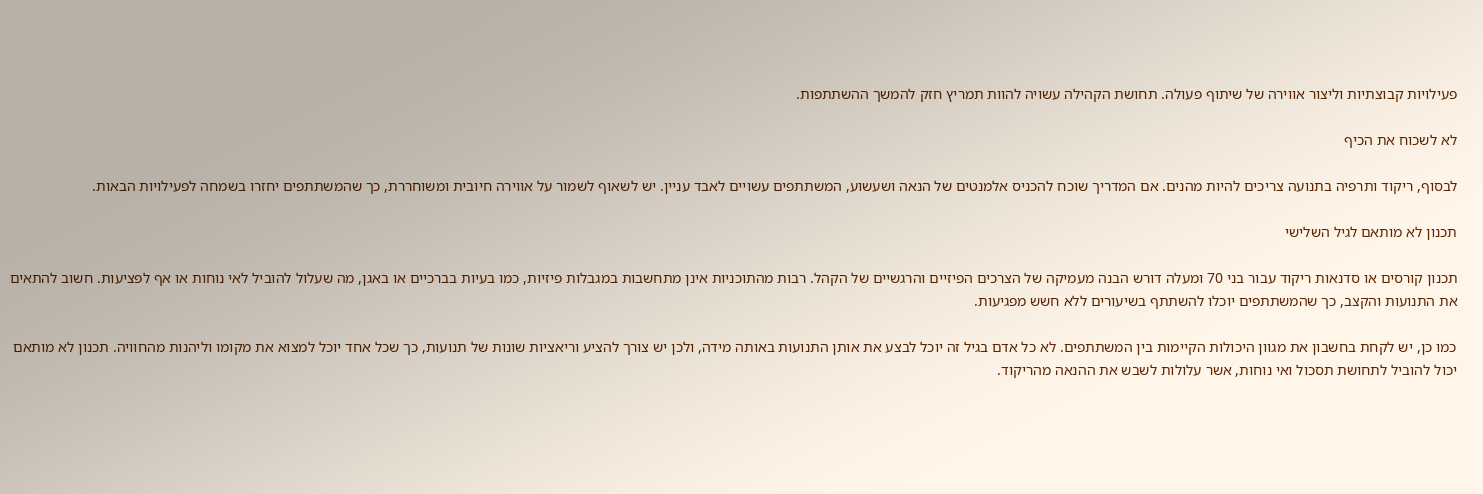פעילויות קבוצתיות וליצור אווירה של שיתוף פעולה. תחושת הקהילה עשויה להוות תמריץ חזק להמשך ההשתתפות.

לא לשכוח את הכיף

לבסוף, ריקוד ותרפיה בתנועה צריכים להיות מהנים. אם המדריך שוכח להכניס אלמנטים של הנאה ושעשוע, המשתתפים עשויים לאבד עניין. יש לשאוף לשמור על אווירה חיובית ומשוחררת, כך שהמשתתפים יחזרו בשמחה לפעילויות הבאות.

תכנון לא מותאם לגיל השלישי

תכנון קורסים או סדנאות ריקוד עבור בני 70 ומעלה דורש הבנה מעמיקה של הצרכים הפיזיים והרגשיים של הקהל. רבות מהתוכניות אינן מתחשבות במגבלות פיזיות, כמו בעיות בברכיים או באגן, מה שעלול להוביל לאי נוחות או אף לפציעות. חשוב להתאים את התנועות והקצב, כך שהמשתתפים יוכלו להשתתף בשיעורים ללא חשש מפגיעות.

כמו כן, יש לקחת בחשבון את מגוון היכולות הקיימות בין המשתתפים. לא כל אדם בגיל זה יוכל לבצע את אותן התנועות באותה מידה, ולכן יש צורך להציע וריאציות שונות של תנועות, כך שכל אחד יוכל למצוא את מקומו וליהנות מהחוויה. תכנון לא מותאם יכול להוביל לתחושת תסכול ואי נוחות, אשר עלולות לשבש את ההנאה מהריקוד.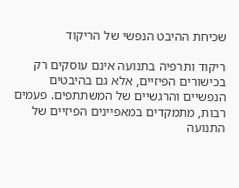שכיחת ההיבט הנפשי של הריקוד

ריקוד ותרפיה בתנועה אינם עוסקים רק בכישורים הפיזיים, אלא גם בהיבטים הנפשיים והרגשיים של המשתתפים. פעמים רבות, מתמקדים במאפיינים הפיזיים של התנועה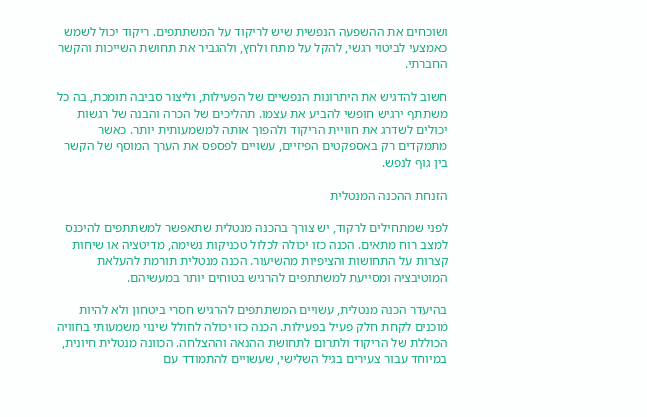ושוכחים את ההשפעה הנפשית שיש לריקוד על המשתתפים. ריקוד יכול לשמש כאמצעי לביטוי רגשי, להקל על מתח ולחץ, ולהגביר את תחושת השייכות והקשר החברתי.

חשוב להדגיש את היתרונות הנפשיים של הפעילות, וליצור סביבה תומכת, בה כל משתתף ירגיש חופשי להביע את עצמו. תהליכים של הכרה והבנה של רגשות יכולים לשדרג את חוויית הריקוד ולהפוך אותה למשמעותית יותר. כאשר מתמקדים רק באספקטים הפיזיים, עשויים לפספס את הערך המוסף של הקשר בין גוף לנפש.

הזנחת ההכנה המנטלית

לפני שמתחילים לרקוד, יש צורך בהכנה מנטלית שתאפשר למשתתפים להיכנס למצב רוח מתאים. הכנה כזו יכולה לכלול טכניקות נשימה, מדיטציה או שיחות קצרות על התחושות והציפיות מהשיעור. הכנה מנטלית תורמת להעלאת המוטיבציה ומסייעת למשתתפים להרגיש בטוחים יותר במעשיהם.

בהיעדר הכנה מנטלית, עשויים המשתתפים להרגיש חסרי ביטחון ולא להיות מוכנים לקחת חלק פעיל בפעילות. הכנה כזו יכולה לחולל שינוי משמעותי בחוויה הכוללת של הריקוד ולתרום לתחושת ההנאה וההצלחה. הכוונה מנטלית חיונית, במיוחד עבור צעירים בגיל השלישי, שעשויים להתמודד עם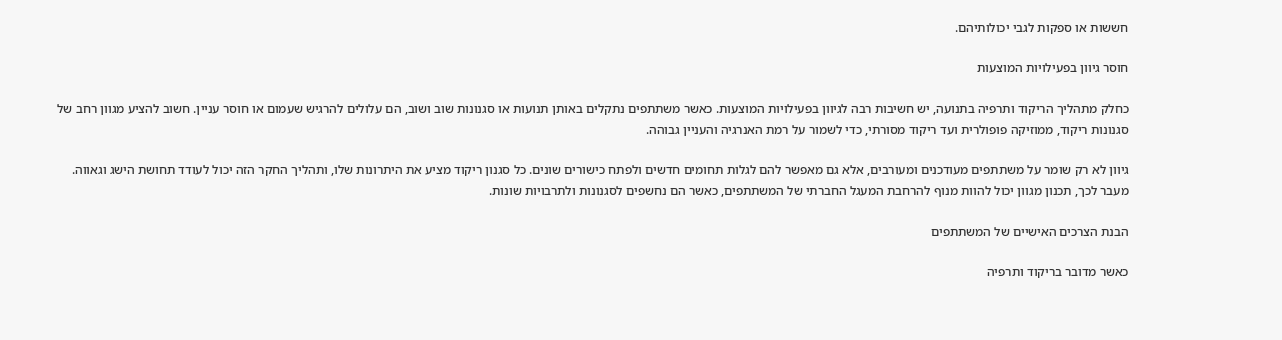חששות או ספקות לגבי יכולותיהם.

חוסר גיוון בפעילויות המוצעות

כחלק מתהליך הריקוד ותרפיה בתנועה, יש חשיבות רבה לגיוון בפעילויות המוצעות. כאשר משתתפים נתקלים באותן תנועות או סגנונות שוב ושוב, הם עלולים להרגיש שעמום או חוסר עניין. חשוב להציע מגוון רחב של סגנונות ריקוד, ממוזיקה פופולרית ועד ריקוד מסורתי, כדי לשמור על רמת האנרגיה והעניין גבוהה.

גיוון לא רק שומר על משתתפים מעודכנים ומעורבים, אלא גם מאפשר להם לגלות תחומים חדשים ולפתח כישורים שונים. כל סגנון ריקוד מציע את היתרונות שלו, ותהליך החקר הזה יכול לעודד תחושת הישג וגאווה. מעבר לכך, תכנון מגוון יכול להוות מנוף להרחבת המעגל החברתי של המשתתפים, כאשר הם נחשפים לסגנונות ולתרבויות שונות.

הבנת הצרכים האישיים של המשתתפים

כאשר מדובר בריקוד ותרפיה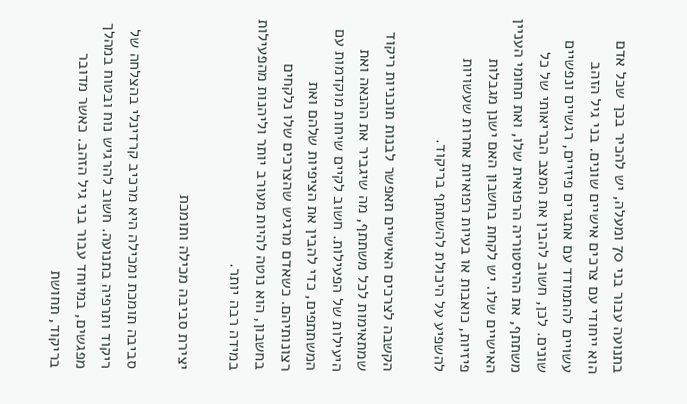בתנועה עבור בני 70 ומעלה, יש להכיר בכך שכל אדם הוא ייחודי עם צרכים אישיים שונים. בני גיל הזהב עשויים להתמודד עם אתגרים פיזיים, רגשיים ונפשיים שונים. לכן, חשוב להבין את המצב הבריאותי של כל משתתף, את ההיסטוריה הרפואית שלו, ואת תחומי העניין האישיים שלו. יש לקחת בחשבון האם ישנן מגבלות פיזיות, כואבות או בעיות רפואיות אחרות שעשויות להשפיע על היכולת להשתתף בריקוד.

הקשבה לצרכים האישיים תאפשר לבנות תוכניות ריקוד שמתאימות לכל משתתף, מה שיגביר את ההנאה ואת היעילות של הפעילות. חשוב לקיים שיחות מוקדמות עם המשתתפים, כדי להבין את הציפיות שלהם ואת רצונותיהם. כשאדם מרגיש שהצרכים שלו נלקחים בחשבון, הוא נוטה להיות מעורב יותר וליהנות מהפעילות במידה רבה יותר.

יצירת סביבה מכילה ותומכת

סביבה תומכת ומכילה היא מרכיב קרדינלי בהצלחה של ריקוד ותרפיה בתנועה. חשוב להרגיש נוח ובטוח במהלך מפגשים, במיוחד עבור בני גיל הזהב. כאשר מדובר בריקוד, תחושת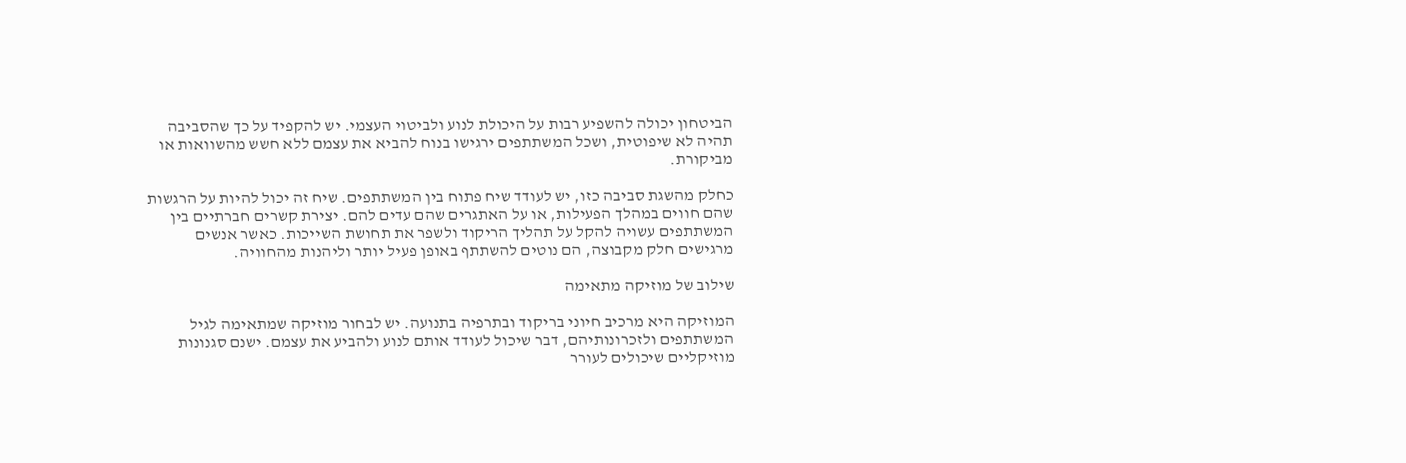הביטחון יכולה להשפיע רבות על היכולת לנוע ולביטוי העצמי. יש להקפיד על כך שהסביבה תהיה לא שיפוטית, ושכל המשתתפים ירגישו בנוח להביא את עצמם ללא חשש מהשוואות או מביקורת.

כחלק מהשגת סביבה כזו, יש לעודד שיח פתוח בין המשתתפים. שיח זה יכול להיות על הרגשות שהם חווים במהלך הפעילות, או על האתגרים שהם עדים להם. יצירת קשרים חברתיים בין המשתתפים עשויה להקל על תהליך הריקוד ולשפר את תחושת השייכות. כאשר אנשים מרגישים חלק מקבוצה, הם נוטים להשתתף באופן פעיל יותר וליהנות מהחוויה.

שילוב של מוזיקה מתאימה

המוזיקה היא מרכיב חיוני בריקוד ובתרפיה בתנועה. יש לבחור מוזיקה שמתאימה לגיל המשתתפים ולזכרונותיהם, דבר שיכול לעודד אותם לנוע ולהביע את עצמם. ישנם סגנונות מוזיקליים שיכולים לעורר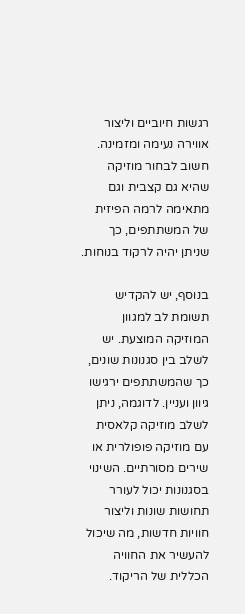רגשות חיוביים וליצור אווירה נעימה ומזמינה. חשוב לבחור מוזיקה שהיא גם קצבית וגם מתאימה לרמה הפיזית של המשתתפים, כך שניתן יהיה לרקוד בנוחות.

בנוסף, יש להקדיש תשומת לב למגוון המוזיקה המוצעת. יש לשלב בין סגנונות שונים, כך שהמשתתפים ירגישו גיוון ועניין. לדוגמה, ניתן לשלב מוזיקה קלאסית עם מוזיקה פופולרית או שירים מסורתיים. השינוי בסגנונות יכול לעורר תחושות שונות וליצור חוויות חדשות, מה שיכול להעשיר את החוויה הכללית של הריקוד.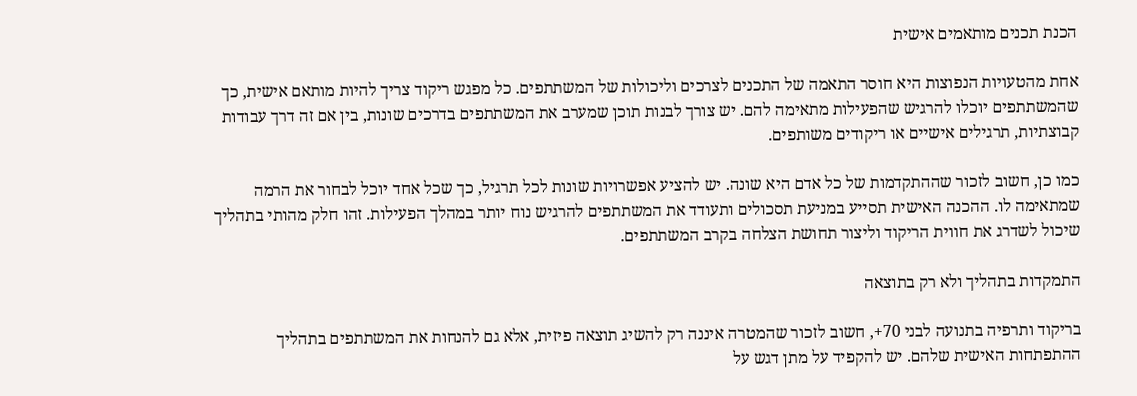הכנת תכנים מותאמים אישית

אחת מהטעויות הנפוצות היא חוסר התאמה של התכנים לצרכים וליכולות של המשתתפים. כל מפגש ריקוד צריך להיות מותאם אישית, כך שהמשתתפים יוכלו להרגיש שהפעילות מתאימה להם. יש צורך לבנות תוכן שמערב את המשתתפים בדרכים שונות, בין אם זה דרך עבודות קבוצתיות, תרגילים אישיים או ריקודים משותפים.

כמו כן, חשוב לזכור שההתקדמות של כל אדם היא שונה. יש להציע אפשרויות שונות לכל תרגיל, כך שכל אחד יוכל לבחור את הרמה שמתאימה לו. ההכנה האישית תסייע במניעת תסכולים ותעודד את המשתתפים להרגיש נוח יותר במהלך הפעילות. זהו חלק מהותי בתהליך שיכול לשדרג את חווית הריקוד וליצור תחושת הצלחה בקרב המשתתפים.

התמקדות בתהליך ולא רק בתוצאה

בריקוד ותרפיה בתנועה לבני 70+, חשוב לזכור שהמטרה איננה רק להשיג תוצאה פיזית, אלא גם להנחות את המשתתפים בתהליך ההתפתחות האישית שלהם. יש להקפיד על מתן דגש על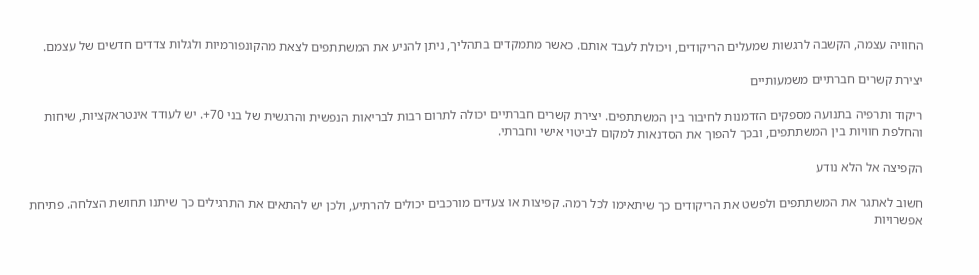החוויה עצמה, הקשבה לרגשות שמעלים הריקודים, ויכולת לעבד אותם. כאשר מתמקדים בתהליך, ניתן להניע את המשתתפים לצאת מהקונפורמיות ולגלות צדדים חדשים של עצמם.

יצירת קשרים חברתיים משמעותיים

ריקוד ותרפיה בתנועה מספקים הזדמנות לחיבור בין המשתתפים. יצירת קשרים חברתיים יכולה לתרום רבות לבריאות הנפשית והרגשית של בני 70+. יש לעודד אינטראקציות, שיחות והחלפת חוויות בין המשתתפים, ובכך להפוך את הסדנאות למקום לביטוי אישי וחברתי.

הקפיצה אל הלא נודע

חשוב לאתגר את המשתתפים ולפשט את הריקודים כך שיתאימו לכל רמה. קפיצות או צעדים מורכבים יכולים להרתיע, ולכן יש להתאים את התרגילים כך שיתנו תחושת הצלחה. פתיחת אפשרויות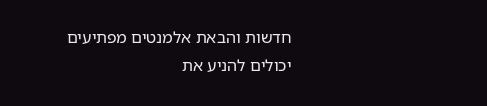חדשות והבאת אלמנטים מפתיעים יכולים להניע את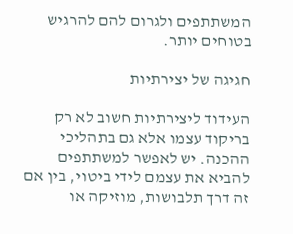המשתתפים ולגרום להם להרגיש בטוחים יותר.

חגיגה של יצירתיות

העידוד ליצירתיות חשוב לא רק בריקוד עצמו אלא גם בתהליכי ההכנה. יש לאפשר למשתתפים להביא את עצמם לידי ביטוי, בין אם זה דרך תלבושות, מוזיקה או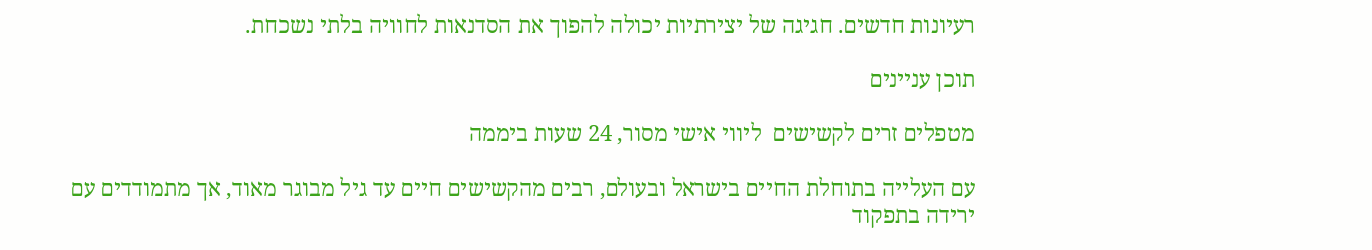רעיונות חדשים. חגיגה של יצירתיות יכולה להפוך את הסדנאות לחוויה בלתי נשכחת.

תוכן עניינים

מטפלים זרים לקשישים  ליווי אישי מסור, 24 שעות ביממה

עם העלייה בתוחלת החיים בישראל ובעולם, רבים מהקשישים חיים עד גיל מבוגר מאוד, אך מתמודדים עם ירידה בתפקוד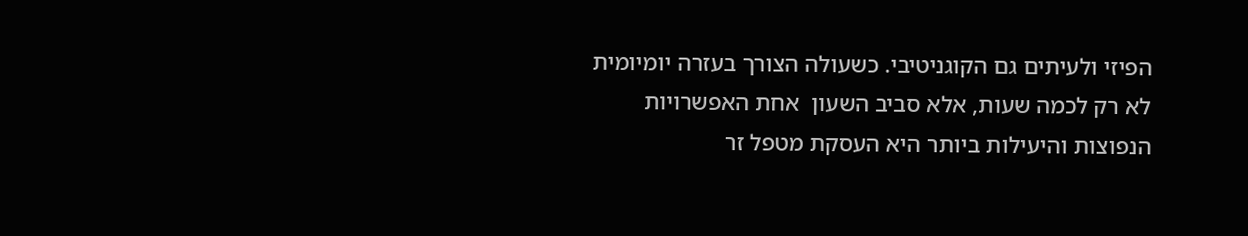הפיזי ולעיתים גם הקוגניטיבי. כשעולה הצורך בעזרה יומיומית לא רק לכמה שעות, אלא סביב השעון  אחת האפשרויות הנפוצות והיעילות ביותר היא העסקת מטפל זר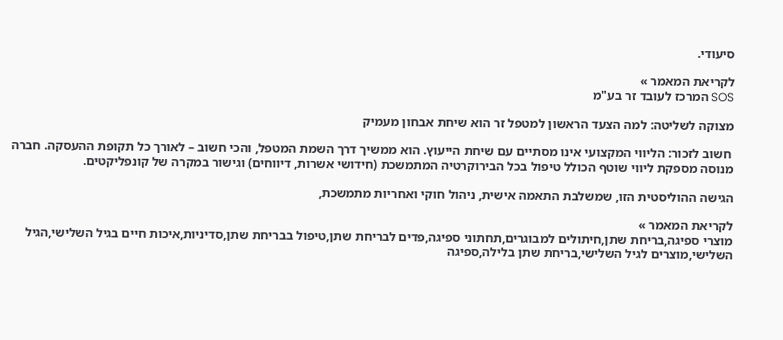סיעודי.

לקריאת המאמר »
SOS המרכז לעובד זר בע"מ

מצוקה לשליטה: למה הצעד הראשון למטפל זר הוא שיחת אבחון מעמיק

 חשוב לזכור: הליווי המקצועי אינו מסתיים עם שיחת הייעוץ. הוא ממשיך דרך השמת המטפל, והכי חשוב – לאורך כל תקופת ההעסקה. חברה מנוסה מספקת ליווי שוטף הכולל טיפול בכל הבירוקרטיה המתמשכת (חידושי אשרות, דיווחים) וגישור במקרה של קונפליקטים.

הגישה ההוליסטית הזו, שמשלבת התאמה אישית, ניהול חוקי ואחריות מתמשכת,

לקריאת המאמר »
מוצרי ספיגה,בריחת שתן,חיתולים למבוגרים,תחתוני ספיגה,פדים לבריחת שתן,טיפול בבריחת שתן,סדיניות,איכות חיים בגיל השלישי,הגיל השלישי,מוצרים לגיל השלישי,בריחת שתן בלילה,ספיגה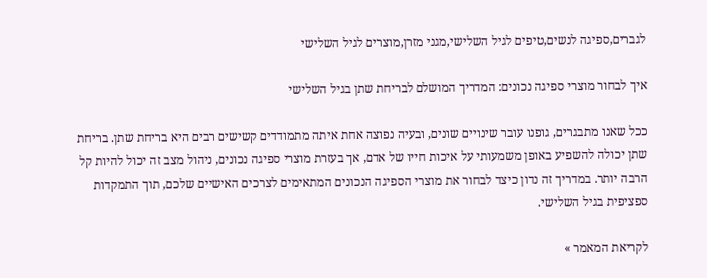לגברים,ספיגה לנשים,טיפים לגיל השלישי,מגני מזרן,מוצרים לגיל השלישי

איך לבחור מוצרי ספיגה נכונים: המדריך המושלם לבריחת שתן בגיל השלישי

ככל שאנו מתבגרים, גופנו עובר שינויים שונים, ובעיה נפוצה אחת איתה מתמודדים קשישים רבים היא בריחת שתן. בריחת שתן יכולה להשפיע באופן משמעותי על איכות חייו של אדם, אך בעזרת מוצרי ספיגה נכונים, ניהול מצב זה יכול להיות קל הרבה יותר. במדריך זה נדון כיצד לבחור את מוצרי הספיגה הנכונים המתאימים לצרכים האישיים שלכם, תוך התמקדות ספציפית בגיל השלישי.

לקריאת המאמר »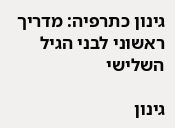גינון כתרפיה: מדריך ראשוני לבני הגיל השלישי

גינון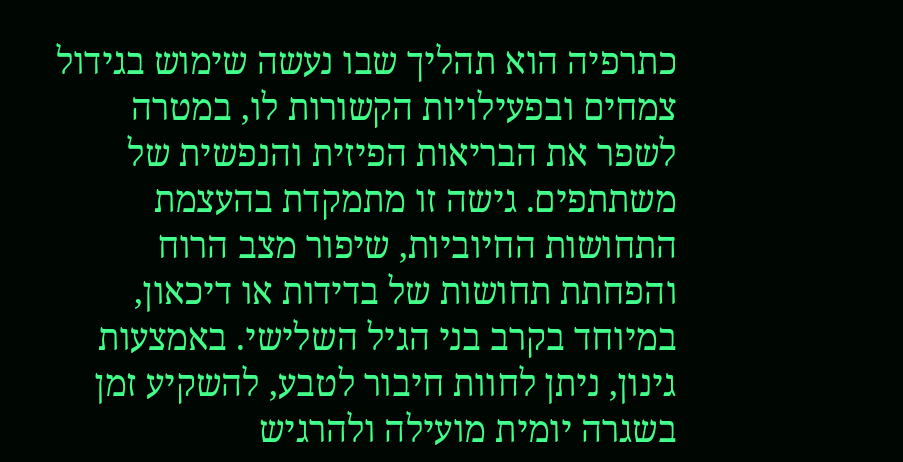כתרפיה הוא תהליך שבו נעשה שימוש בגידול צמחים ובפעילויות הקשורות לו, במטרה לשפר את הבריאות הפיזית והנפשית של משתתפים. גישה זו מתמקדת בהעצמת התחושות החיוביות, שיפור מצב הרוח והפחתת תחושות של בדידות או דיכאון, במיוחד בקרב בני הגיל השלישי. באמצעות גינון, ניתן לחוות חיבור לטבע, להשקיע זמן בשגרה יומית מועילה ולהרגיש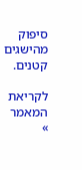סיפוק מהישגים קטנים.

לקריאת המאמר »